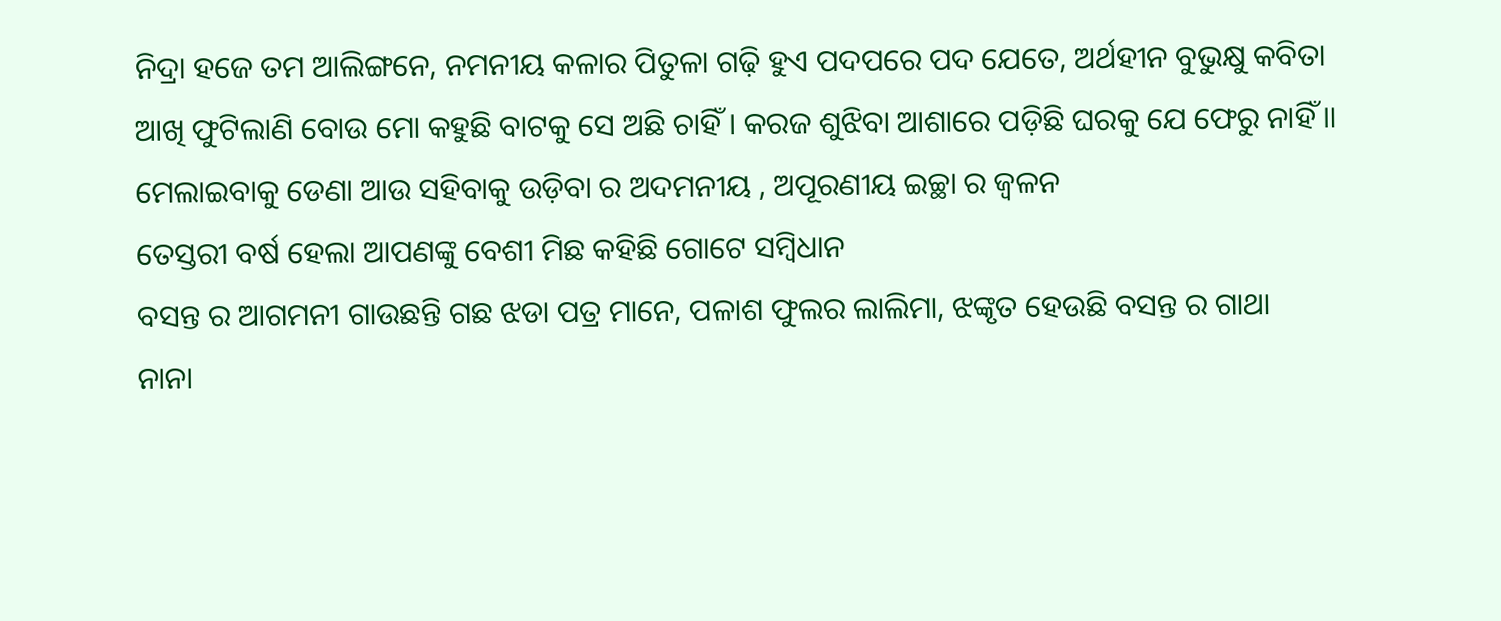ନିଦ୍ରା ହଜେ ତମ ଆଲିଙ୍ଗନେ, ନମନୀୟ କଳାର ପିତୁଳା ଗଢ଼ି ହୁଏ ପଦପରେ ପଦ ଯେତେ, ଅର୍ଥହୀନ ବୁଭୁକ୍ଷୁ କବିତା
ଆଖି ଫୁଟିଲାଣି ବୋଉ ମୋ କହୁଛି ବାଟକୁ ସେ ଅଛି ଚାହିଁ । କରଜ ଶୁଝିବା ଆଶାରେ ପଡ଼ିଛି ଘରକୁ ଯେ ଫେରୁ ନାହିଁ ॥
ମେଲାଇବାକୁ ଡେଣା ଆଉ ସହିବାକୁ ଉଡ଼ିବା ର ଅଦମନୀୟ , ଅପୂରଣୀୟ ଇଚ୍ଛା ର ଜ୍ଵଳନ
ତେସ୍ତରୀ ବର୍ଷ ହେଲା ଆପଣଙ୍କୁ ବେଶୀ ମିଛ କହିଛି ଗୋଟେ ସମ୍ବିଧାନ
ବସନ୍ତ ର ଆଗମନୀ ଗାଉଛନ୍ତି ଗଛ ଝଡା ପତ୍ର ମାନେ, ପଳାଶ ଫୁଲର ଲାଲିମା, ଝଙ୍କୃତ ହେଉଛି ବସନ୍ତ ର ଗାଥା
ନାନା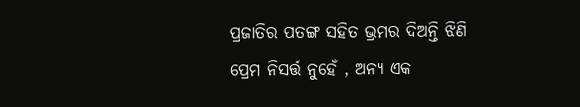ପ୍ରଜାତିର ପତଙ୍ଗ ସହିତ ଭ୍ରମର ଦିଅନ୍ତି ଝିଣି
ପ୍ରେମ ନିସର୍ତ୍ତ ନୁହେଁ , ଅନ୍ୟ ଏକ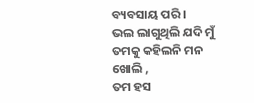ବ୍ୟବସାୟ ପରି ।
ଭଲ ଲାଗୁଥିଲି ଯଦି ମୁଁ ତମକୁ କହିଲନି ମନ ଖୋଲି ,
ତମ ହସ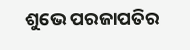ଶୁଭେ ପରଜାପତିର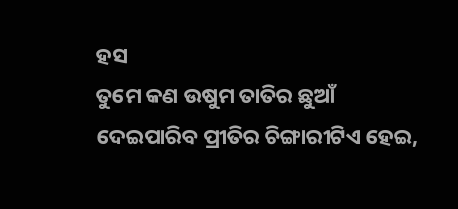ହସ
ତୁମେ କଣ ଉଷୁମ ତାତିର ଛୁଆଁ ଦେଇପାରିବ ପ୍ରୀତିର ଚିଙ୍ଗାରୀଟିଏ ହେଇ,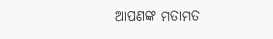ଆପଣଙ୍କ ମତାମତ